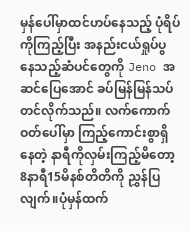မှန်ပေါ်မှာထင်ဟပ်နေသည့် ပုံရိပ်ကိုကြည့်ပြီး အနည်းငယ်ရှုပ်ပွနေသည့်ဆံပင်တွေကို Jeno အဆင်ပြေအောင် ခပ်မြန်မြန်သပ်တင်လိုက်သည်။ လက်ကောက်ဝတ်ပေါ်မှာ ကြည့်ကောင်းစွာရှိနေတဲ့ နာရီကိုလှမ်းကြည့်မိတော့ 8နာရီ15မိနစ်တိတိကို ညွှန်ပြလျက်။ပုံမှန်ထက်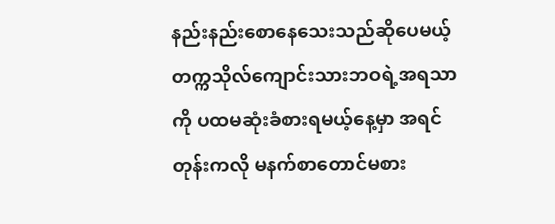နည်းနည်းစောနေသေးသည်ဆိုပေမယ့် တက္ကသိုလ်ကျောင်းသားဘဝရဲ့အရသာကို ပထမဆုံးခံစားရမယ့်နေ့မှာ အရင်တုန်းကလို မနက်စာတောင်မစား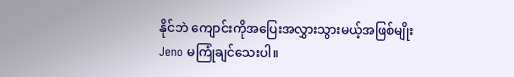နိုင်ဘဲ ကျောင်းကိုအပြေးအလွှားသွားမယ့်အဖြစ်မျိုး Jeno မကြုံချင်သေးပါ။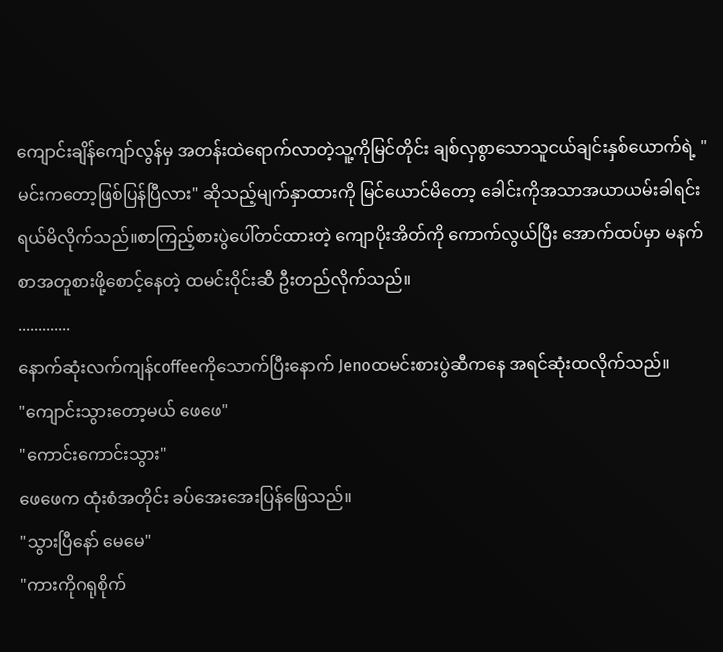ကျောင်းချိန်ကျော်လွန်မှ အတန်းထဲရောက်လာတဲ့သူ့ကိုမြင်တိုင်း ချစ်လှစွာသောသူငယ်ချင်းနှစ်ယောက်ရဲ့ "မင်းကတော့ဖြစ်ပြန်ပြီလား" ဆိုသည့်မျက်နှာထားကို မြင်ယောင်မိတော့ ခေါင်းကိုအသာအယာယမ်းခါရင်း ရယ်မိလိုက်သည်။စာကြည့်စားပွဲပေါ်တင်ထားတဲ့ ကျောပိုးအိတ်ကို ကောက်လွယ်ပြီး အောက်ထပ်မှာ မနက်စာအတူစားဖို့စောင့်နေတဲ့ ထမင်းဝိုင်းဆီ ဦးတည်လိုက်သည်။
.............
နောက်ဆုံးလက်ကျန်coffeeကိုသောက်ပြီးနောက် Jenoထမင်းစားပွဲဆီကနေ အရင်ဆုံးထလိုက်သည်။
"ကျောင်းသွားတော့မယ် ဖေဖေ"
"ကောင်းကောင်းသွား"
ဖေဖေက ထုံးစံအတိုင်း ခပ်အေးအေးပြန်ဖြေသည်။
"သွားပြီနော် မေမေ"
"ကားကိုဂရုစိုက်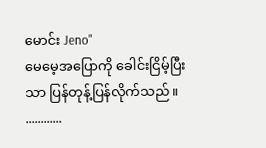မောင်း Jeno"
မေမေ့အပြောကို ခေါင်းငြိမ့်ပြီးသာ ပြန်တုန့်ပြန်လိုက်သည်။
............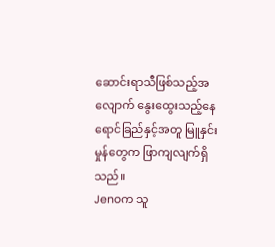ဆောင်းရာသီဖြစ်သည့်အလျောက် နွေးထွေးသည့်နေရောင်ခြည်နှင့်အတူ မြူနှင်းမှုန်တွေက ဖြာကျလျက်ရှိသည်။
Jenoက သူ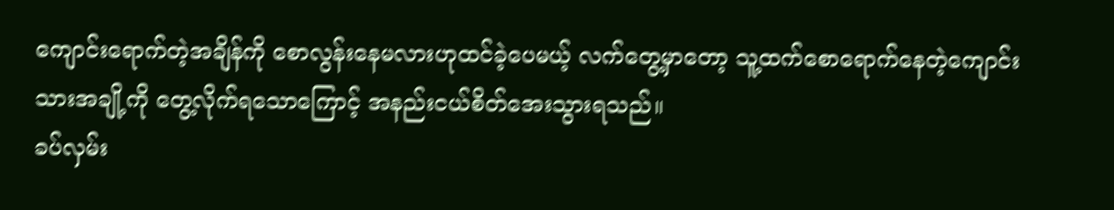ကျောင်းရောက်တဲ့အချိန်ကို စောလွန်းနေမလားဟုထင်ခဲ့ပေမယ့် လက်တွေ့မှာတော့ သူ့ထက်စောရောက်နေတဲ့ကျောင်းသားအချို့ကို တွေ့လိုက်ရသောကြောင့် အနည်းငယ်စိတ်အေးသွားရသည်။
ခပ်လှမ်း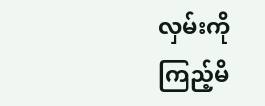လှမ်းကိုကြည့်မိ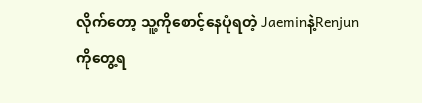လိုက်တော့ သူ့ကိုစောင့်နေပုံရတဲ့ Jaeminနဲ့Renjunကိုတွေ့ရ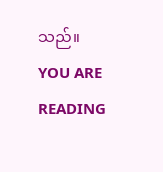သည်။
YOU ARE READING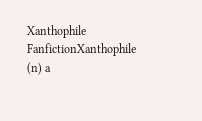Xanthophile
FanfictionXanthophile (n) a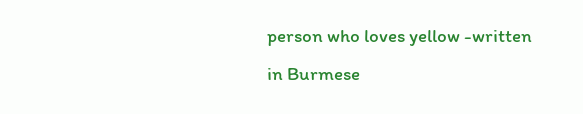person who loves yellow -written in Burmese